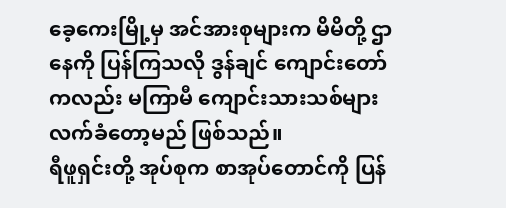ခေ့ကေးမြို့မှ အင်အားစုများက မိမိတို့ ဌာနေကို ပြန်ကြသလို ဒွန်ချင် ကျောင်းတော်ကလည်း မကြာမီ ကျောင်းသားသစ်များ လက်ခံတော့မည် ဖြစ်သည်။
ရီဖူရှင်းတို့ အုပ်စုက စာအုပ်တောင်ကို ပြန်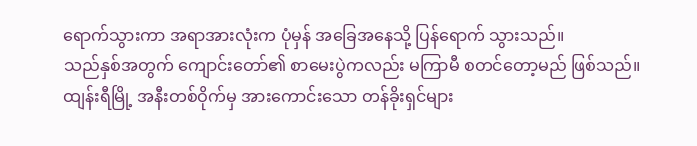ရောက်သွားကာ အရာအားလုံးက ပုံမှန် အခြေအနေသို့ ပြန်ရောက် သွားသည်။
သည်နှစ်အတွက် ကျောင်းတော်၏ စာမေးပွဲကလည်း မကြာမီ စတင်တော့မည် ဖြစ်သည်။ ထျန်းရီမြို့ အနီးတစ်ဝိုက်မှ အားကောင်းသော တန်ခိုးရှင်များ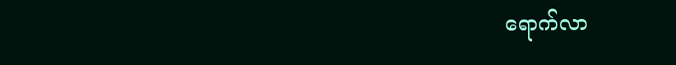ရောက်လာ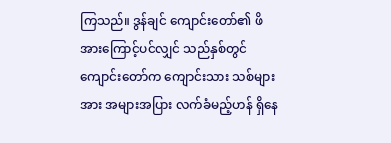ကြသည်။ ဒွန်ချင် ကျောင်းတော်၏ ဖိအားကြောင့်ပင်လျှင် သည်နှစ်တွင် ကျောင်းတော်က ကျောင်းသား သစ်များအား အများအပြား လက်ခံမည့်ဟန် ရှိနေ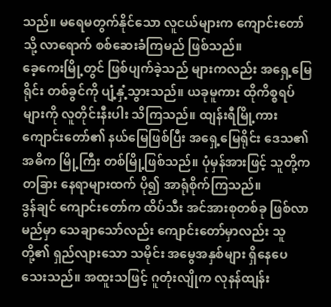သည်။ မရေမတွက်နိုင်သော လူငယ်များက ကျောင်းတော်သို့ လာရောက် စစ်ဆေးခံကြမည် ဖြစ်သည်။
ခေ့ကေးမြို့တွင် ဖြစ်ပျက်ခဲ့သည် များကလည်း အရှေ့မြေရိုင်း တစ်ခွင်ကို ပျံ့နှံ့သွားသည်။ ယခုမူကား ထိုကိစ္စရပ်များကို လူတိုင်းနီးပါး သိကြသည်။ ထျန်းရီမြို့ကား ကျောင်းတော်၏ နယ်မြေဖြစ်ပြီး အရှေ့မြေရိုင်း ဒေသ၏ အဓိက မြို့ကြီး တစ်မြို့ဖြစ်သည်။ ပုံမှန်အားဖြင့် သူတို့က တခြား နေရာများထက် ပို၍ အာရုံစိုက်ကြသည်။
ဒွန်ချင် ကျောင်းတော်က ထိပ်သီး အင်အားစုတစ်ခု ဖြစ်လာမည်မှာ သေချာသော်လည်း ကျောင်းတော်မှာလည်း သူတို့၏ ရှည်လျားသော သမိုင်း အမွေအနှစ်များ ရှိနေပေသေးသည်။ အထူးသဖြင့် ဂူတုံးလျိုက လုနန်ထျန်း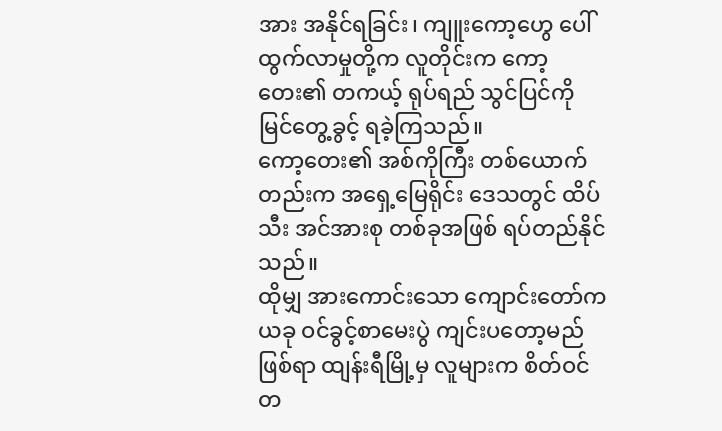အား အနိုင်ရခြင်း၊ ကျူးကော့ဟွေ ပေါ်ထွက်လာမှုတို့က လူတိုင်းက ကော့တေး၏ တကယ့် ရုပ်ရည် သွင်ပြင်ကို မြင်တွေ့ခွင့် ရခဲ့ကြသည်။
ကော့တေး၏ အစ်ကိုကြီး တစ်ယောက်တည်းက အရှေ့မြေရိုင်း ဒေသတွင် ထိပ်သီး အင်အားစု တစ်ခုအဖြစ် ရပ်တည်နိုင်သည်။
ထိုမျှ အားကောင်းသော ကျောင်းတော်က ယခု ဝင်ခွင့်စာမေးပွဲ ကျင်းပတော့မည် ဖြစ်ရာ ထျန်းရီမြို့မှ လူများက စိတ်ဝင်တ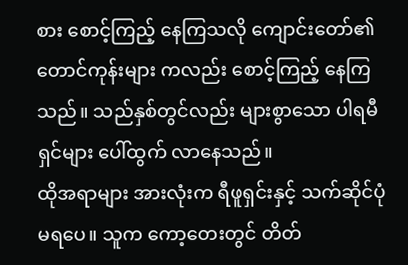စား စောင့်ကြည့် နေကြသလို ကျောင်းတော်၏ တောင်ကုန်းများ ကလည်း စောင့်ကြည့် နေကြသည်။ သည်နှစ်တွင်လည်း များစွာသော ပါရမီရှင်များ ပေါ်ထွက် လာနေသည်။
ထိုအရာများ အားလုံးက ရီဖူရှင်းနှင့် သက်ဆိုင်ပုံ မရပေ။ သူက ကော့တေးတွင် တိတ်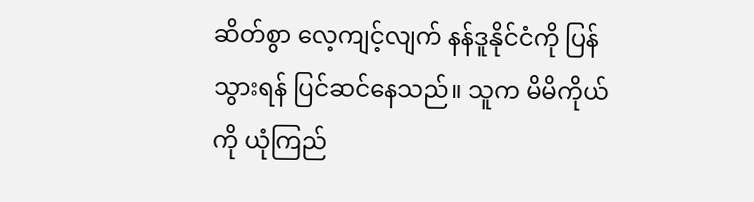ဆိတ်စွာ လေ့ကျင့်လျက် နန်ဒူနိုင်ငံကို ပြန်သွားရန် ပြင်ဆင်နေသည်။ သူက မိမိကိုယ်ကို ယုံကြည်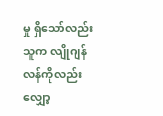မှု ရှိသော်လည်း သူက လျိုဂျန်လန်ကိုလည်း လျှော့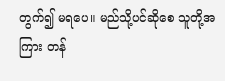တွက်၍ မရပေ။ မည်သို့ပင်ဆိုစေ သူတို့အကြား တန်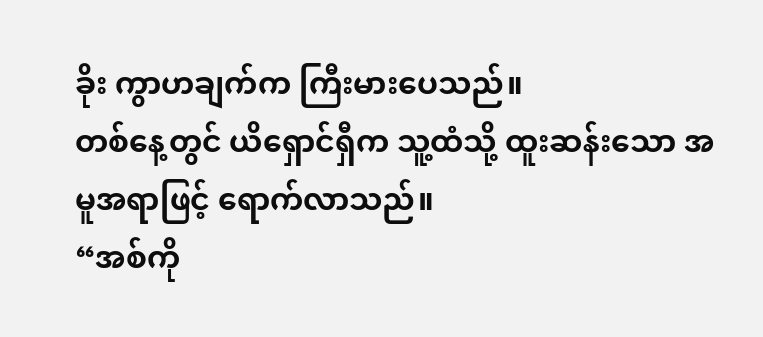ခိုး ကွာဟချက်က ကြီးမားပေသည်။
တစ်နေ့တွင် ယိရှောင်ရှီက သူ့ထံသို့ ထူးဆန်းသော အမူအရာဖြင့် ရောက်လာသည်။
“အစ်ကို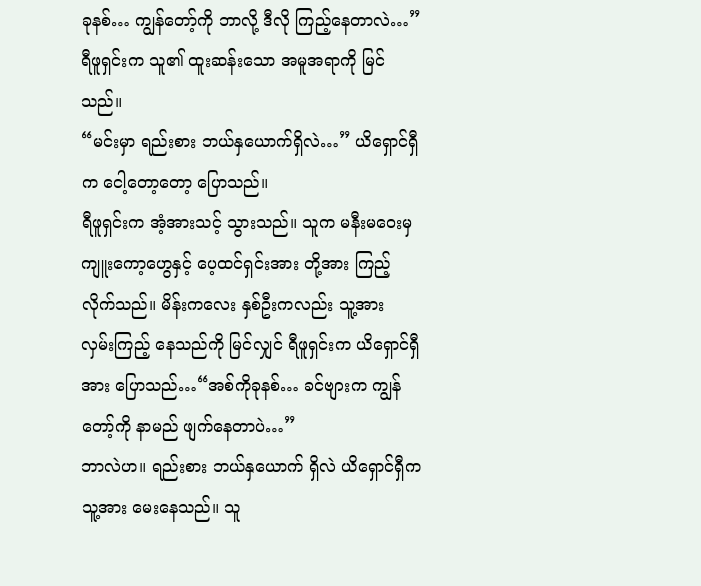ခုနစ်… ကျွန်တော့်ကို ဘာလို့ ဒီလို ကြည့်နေတာလဲ…” ရီဖူရှင်းက သူ၏ ထူးဆန်းသော အမူအရာကို မြင်သည်။
“မင်းမှာ ရည်းစား ဘယ်နှယောက်ရှိလဲ…” ယိရှောင်ရှီက ငေါ့တော့တော့ ပြောသည်။
ရီဖူရှင်းက အံ့အားသင့် သွားသည်။ သူက မနီးမဝေးမှ ကျူးကော့ဟွေနှင့် ပေ့ထင်ရှင်းအား တို့အား ကြည့်လိုက်သည်။ မိန်းကလေး နှစ်ဦးကလည်း သူ့အား လှမ်းကြည့် နေသည်ကို မြင်လျှင် ရီဖူရှင်းက ယိရှောင်ရှီအား ပြောသည်…“အစ်ကိုခုနစ်… ခင်ဗျားက ကျွန်တော့်ကို နာမည် ဖျက်နေတာပဲ…”
ဘာလဲဟ။ ရည်းစား ဘယ်နှယောက် ရှိလဲ ယိရှောင်ရှီက သူ့အား မေးနေသည်။ သူ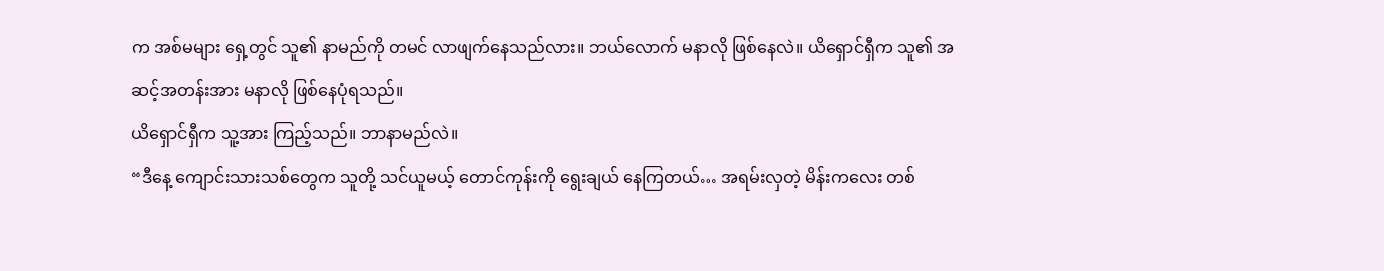က အစ်မများ ရှေ့တွင် သူ၏ နာမည်ကို တမင် လာဖျက်နေသည်လား။ ဘယ်လောက် မနာလို ဖြစ်နေလဲ။ ယိရှောင်ရှီက သူ၏ အဆင့်အတန်းအား မနာလို ဖြစ်နေပုံရသည်။
ယိရှောင်ရှီက သူ့အား ကြည့်သည်။ ဘာနာမည်လဲ။
“ဒီနေ့ ကျောင်းသားသစ်တွေက သူတို့ သင်ယူမယ့် တောင်ကုန်းကို ရွေးချယ် နေကြတယ်… အရမ်းလှတဲ့ မိန်းကလေး တစ်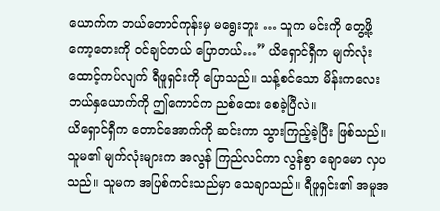ယောက်က ဘယ်တောင်ကုန်းမှ မရွေးဘူး … သူက မင်းကို တွေ့ဖို့ ကော့တေးကို ဝင်ချင်တယ် ပြောတယ်…” ယိရှောင်ရှီက မျက်လုံး ထောင့်ကပ်လျက် ရီဖူရှင်းကို ပြောသည်။ သန့်စင်သော မိန်းကလေး ဘယ်နှယောက်ကို ဤကောင်က ညစ်ထေး စေခဲ့ပြီလဲ။
ယိရှောင်ရှီက တောင်အောက်ကို ဆင်းကာ သွားကြည့်ခဲ့ပြီး ဖြစ်သည်။ သူမ၏ မျက်လုံးများက အလွန် ကြည်လင်ကာ လွန်စွာ ချောမော လှပသည်။ သူမက အပြစ်ကင်းသည်မှာ သေချာသည်။ ရီဖူရှင်း၏ အမူအ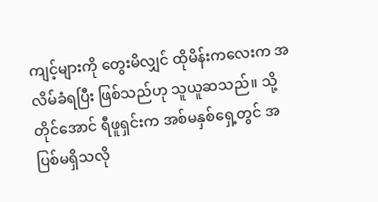ကျင့်များကို တွေးမိလျှင် ထိုမိန်းကလေးက အလိမ်ခံရပြီး ဖြစ်သည်ဟု သူယူဆသည်။ သို့တိုင်အောင် ရီဖူရှင်းက အစ်မနှစ်ရှေ့တွင် အပြစ်မရှိသလို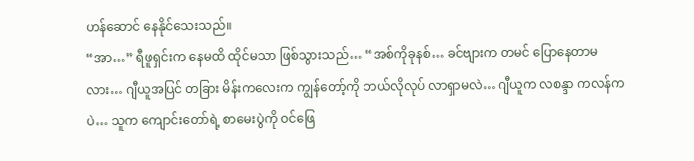ဟန်ဆောင် နေနိုင်သေးသည်။
“အာ…” ရီဖူရှင်းက နေမထိ ထိုင်မသာ ဖြစ်သွားသည်… “အစ်ကိုခုနစ်… ခင်ဗျားက တမင် ပြောနေတာမလား… ဂျီယူအပြင် တခြား မိန်းကလေးက ကျွန်တော့်ကို ဘယ်လိုလုပ် လာရှာမလဲ… ဂျီယူက လစန္ဒာ ကလန်ကပဲ… သူက ကျောင်းတော်ရဲ့ စာမေးပွဲကို ဝင်ဖြေ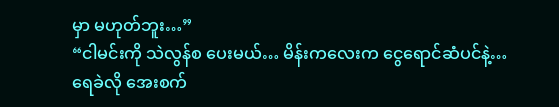မှာ မဟုတ်ဘူး…”
“ငါမင်းကို သဲလွန်စ ပေးမယ်… မိန်းကလေးက ငွေရောင်ဆံပင်နဲ့… ရေခဲလို အေးစက်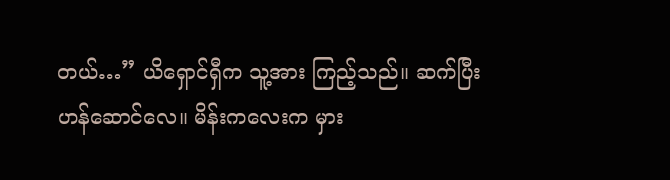တယ်…” ယိရှောင်ရှီက သူ့အား ကြည့်သည်။ ဆက်ပြီး ဟန်ဆောင်လေ။ မိန်းကလေးက မှား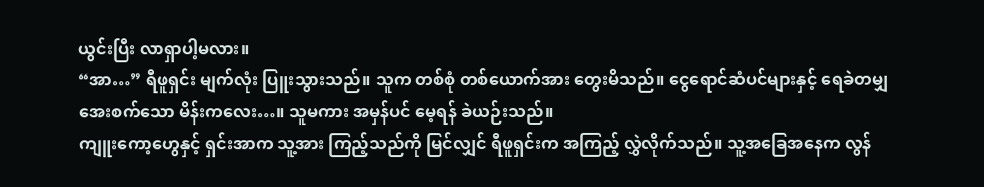ယွင်းပြီး လာရှာပါ့မလား။
“အာ…” ရီဖူရှင်း မျက်လုံး ပြူးသွားသည်။ သူက တစ်စုံ တစ်ယောက်အား တွေးမိသည်။ ငွေရောင်ဆံပင်များနှင့် ရေခဲတမျှ အေးစက်သော မိန်းကလေး…။ သူမကား အမှန်ပင် မေ့ရန် ခဲယဉ်းသည်။
ကျူးကော့ဟွေနှင့် ရှင်းအာက သူ့အား ကြည့်သည်ကို မြင်လျှင် ရီဖူရှင်းက အကြည့် လွှဲလိုက်သည်။ သူ့အခြေအနေက လွန်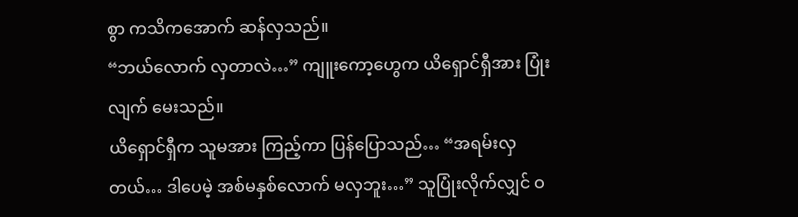စွာ ကသိကအောက် ဆန်လှသည်။
“ဘယ်လောက် လှတာလဲ…” ကျူးကော့ဟွေက ယိရှောင်ရှီအား ပြုံးလျက် မေးသည်။
ယိရှောင်ရှီက သူမအား ကြည့်ကာ ပြန်ပြောသည်… “အရမ်းလှတယ်… ဒါပေမဲ့ အစ်မနှစ်လောက် မလှဘူး…” သူပြုံးလိုက်လျှင် ဝ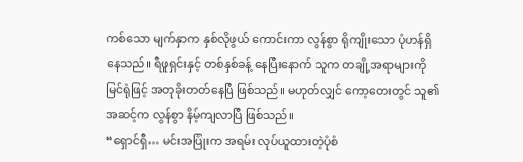ကစ်သော မျက်နှာက နှစ်လိုဖွယ် ကောင်းကာ လွန်စွာ ရိုကျိုးသော ပုံဟန်ရှိနေသည်။ ရီဖူရှင်းနှင့် တစ်နှစ်ခန့် နေပြီးနောက် သူက တချို့အရာများကို မြင်ရုံဖြင့် အတုခိုးတတ်နေပြီ ဖြစ်သည်။ မဟုတ်လျှင် ကော့တေးတွင် သူ၏ အဆင့်က လွန်စွာ နိမ့်ကျလာပြီ ဖြစ်သည်။
“ရှောင်ရှီ… မင်းအပြုံးက အရမ်း လုပ်ယူထားတဲ့ပုံစံ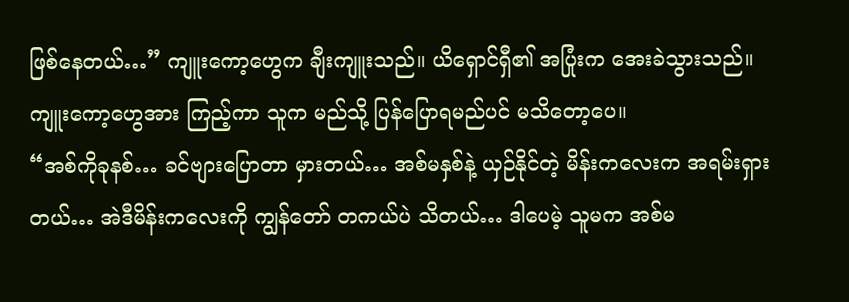ဖြစ်နေတယ်…” ကျူးကော့ဟွေက ချီးကျူးသည်။ ယိရှောင်ရှီ၏ အပြုံးက အေးခဲသွားသည်။ ကျူးကော့ဟွေအား ကြည့်ကာ သူက မည်သို့ ပြန်ပြောရမည်ပင် မသိတော့ပေ။
“အစ်ကိုခုနစ်… ခင်ဗျားပြောတာ မှားတယ်… အစ်မနှစ်နဲ့ ယှဉ်နိုင်တဲ့ မိန်းကလေးက အရမ်းရှားတယ်… အဲဒီမိန်းကလေးကို ကျွန်တော် တကယ်ပဲ သိတယ်… ဒါပေမဲ့ သူမက အစ်မ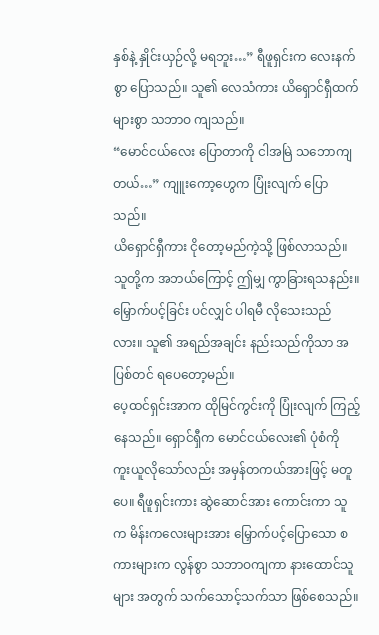နှစ်နဲ့ နှိုင်းယှဉ်လို့ မရဘူး…” ရီဖူရှင်းက လေးနက်စွာ ပြောသည်။ သူ၏ လေသံကား ယိရှောင်ရှီထက် များစွာ သဘာဝ ကျသည်။
“မောင်ငယ်လေး ပြောတာကို ငါအမြဲ သဘောကျတယ်…” ကျူးကော့ဟွေက ပြုံးလျက် ပြောသည်။
ယိရှောင်ရှီကား ငိုတော့မည်ကဲ့သို့ ဖြစ်လာသည်။ သူတို့က အဘယ်ကြောင့် ဤမျှ ကွာခြားရသနည်း။ မြှောက်ပင့်ခြင်း ပင်လျှင် ပါရမီ လိုသေးသည်လား။ သူ၏ အရည်အချင်း နည်းသည်ကိုသာ အပြစ်တင် ရပေတော့မည်။
ပေ့ထင်ရှင်းအာက ထိုမြင်ကွင်းကို ပြုံးလျက် ကြည့်နေသည်။ ရှောင်ရှီက မောင်ငယ်လေး၏ ပုံစံကို ကူးယူလိုသော်လည်း အမှန်တကယ်အားဖြင့် မတူပေ။ ရီဖူရှင်းကား ဆွဲဆောင်အား ကောင်းကာ သူက မိန်းကလေးများအား မြှောက်ပင့်ပြောသော စကားများက လွန်စွာ သဘာဝကျကာ နားထောင်သူများ အတွက် သက်သောင့်သက်သာ ဖြစ်စေသည်။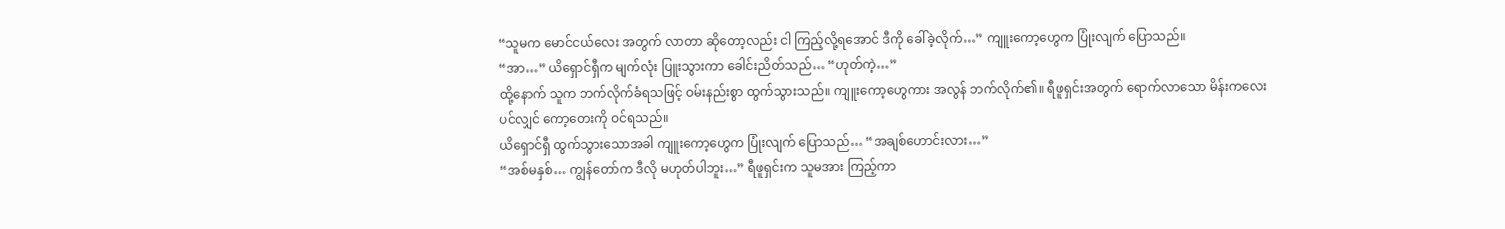“သူမက မောင်ငယ်လေး အတွက် လာတာ ဆိုတော့လည်း ငါ ကြည့်လို့ရအောင် ဒီကို ခေါ်ခဲ့လိုက်…” ကျူးကော့ဟွေက ပြုံးလျက် ပြောသည်။
“အာ…” ယိရှောင်ရှီက မျက်လုံး ပြူးသွားကာ ခေါင်းညိတ်သည်… “ဟုတ်ကဲ့…”
ထို့နောက် သူက ဘက်လိုက်ခံရသဖြင့် ဝမ်းနည်းစွာ ထွက်သွားသည်။ ကျူးကော့ဟွေကား အလွန် ဘက်လိုက်၏။ ရီဖူရှင်းအတွက် ရောက်လာသော မိန်းကလေးပင်လျှင် ကော့တေးကို ဝင်ရသည်။
ယိရှောင်ရှီ ထွက်သွားသောအခါ ကျူးကော့ဟွေက ပြုံးလျက် ပြောသည်… “အချစ်ဟောင်းလား…”
“အစ်မနှစ်… ကျွန်တော်က ဒီလို မဟုတ်ပါဘူး…” ရီဖူရှင်းက သူမအား ကြည့်ကာ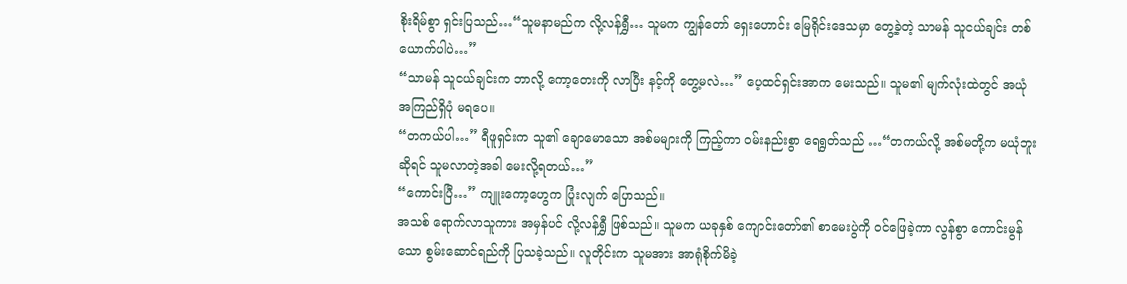စိုးရိမ်စွာ ရှင်းပြသည်…“သူမနာမည်က လို့လန်ရွှီ… သူမက ကျွန်တော် ရှေးဟောင်း မြေရိုင်းဒေသမှာ တွေ့ခဲ့တဲ့ သာမန် သူငယ်ချင်း တစ်ယောက်ပါပဲ…”
“သာမန် သူငယ်ချင်းက ဘာလို့ ကော့တေးကို လာပြီး နင့်ကို တွေ့မလဲ…” ပေ့ထင်ရှင်းအာက မေးသည်။ သူမ၏ မျက်လုံးထဲတွင် အယုံအကြည်ရှိပုံ မရပေ။
“တကယ်ပါ…” ရီဖူရှင်းက သူ၏ ချောမောသော အစ်မများကို ကြည့်ကာ ဝမ်းနည်းစွာ ရေရွတ်သည် …“တကယ်လို့ အစ်မတို့က မယုံဘူးဆိုရင် သူမလာတဲ့အခါ မေးလို့ရတယ်…”
“ကောင်းပြီ…” ကျူးကော့ဟွေက ပြုံးလျက် ပြောသည်။
အသစ် ရောက်လာသူကား အမှန်ပင် လို့လန်ရွှီ ဖြစ်သည်။ သူမက ယခုနှစ် ကျောင်းတော်၏ စာမေးပွဲကို ဝင်ဖြေခဲ့ကာ လွန်စွာ ကောင်းမွန်သော စွမ်းဆောင်ရည်ကို ပြသခဲ့သည်။ လူတိုင်းက သူမအား အာရုံစိုက်မိခဲ့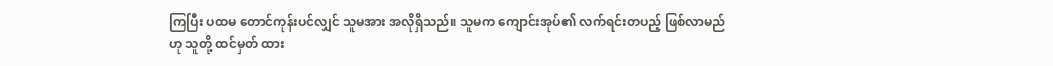ကြပြီး ပထမ တောင်ကုန်းပင်လျှင် သူမအား အလိုရှိသည်။ သူမက ကျောင်းအုပ်၏ လက်ရင်းတပည့် ဖြစ်လာမည်ဟု သူတို့ ထင်မှတ် ထား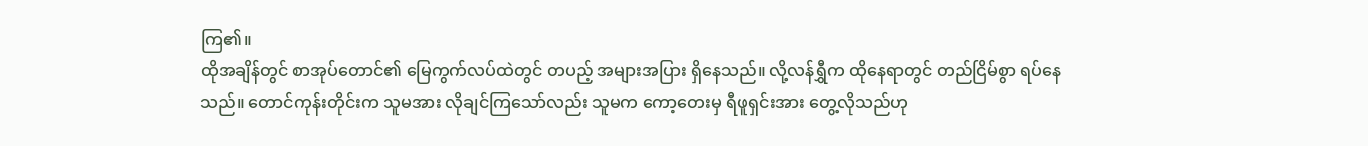ကြ၏။
ထိုအချိန်တွင် စာအုပ်တောင်၏ မြေကွက်လပ်ထဲတွင် တပည့် အများအပြား ရှိနေသည်။ လို့လန်ရွှီက ထိုနေရာတွင် တည်ငြိမ်စွာ ရပ်နေသည်။ တောင်ကုန်းတိုင်းက သူမအား လိုချင်ကြသော်လည်း သူမက ကော့တေးမှ ရီဖူရှင်းအား တွေ့လိုသည်ဟု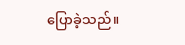ပြောခဲ့သည်။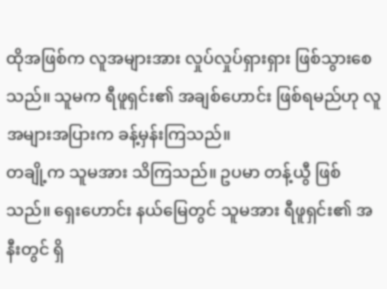ထိုအဖြစ်က လူအများအား လှုပ်လှုပ်ရှားရှား ဖြစ်သွားစေသည်။ သူမက ရီဖူရှင်း၏ အချစ်ဟောင်း ဖြစ်ရမည်ဟု လူအများအပြားက ခန့်မှန်းကြသည်။
တချို့က သူမအား သိကြသည်။ ဥပမာ တန့်ယွီ ဖြစ်သည်။ ရှေးဟောင်း နယ်မြေတွင် သူမအား ရီဖူရှင်း၏ အနီးတွင် ရှိ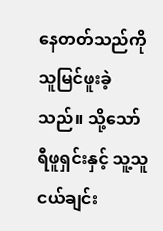နေတတ်သည်ကို သူမြင်ဖူးခဲ့သည်။ သို့သော် ရီဖူရှင်းနှင့် သူ့သူငယ်ချင်း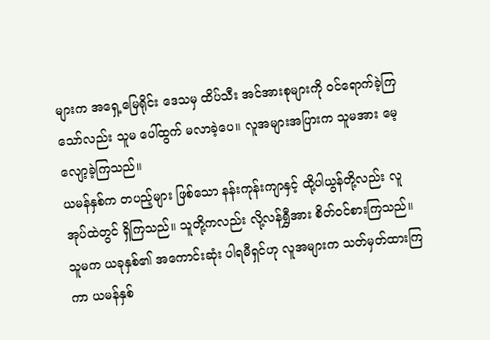များက အရှေ့မြေရိုင်း ဒေသမှ ထိပ်သီး အင်အားစုများကို ဝင်ရောက်ခဲ့ကြ သော်လည်း သူမ ပေါ်ထွက် မလာခဲ့ပေ။ လူအများအပြားက သူမအား မေ့လျော့ခဲ့ကြသည်။
ယမန်နှစ်က တပည့်များ ဖြစ်သော နန်းကုန်းကျာနှင့် ထို့ပါယွန်တို့လည်း လူအုပ်ထဲတွင် ရှိကြသည်။ သူတို့ကလည်း လို့လန်ရွှီအား စိတ်ဝင်စားကြသည်။ သူမက ယခုနှစ်၏ အကောင်းဆုံး ပါရမီရှင်ဟု လူအများက သတ်မှတ်ထားကြကာ ယမန်နှစ်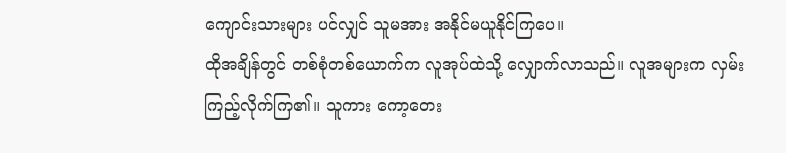ကျောင်းသားများ ပင်လျှင် သူမအား အနိုင်မယူနိုင်ကြပေ။
ထိုအချိန်တွင် တစ်စုံတစ်ယောက်က လူအုပ်ထဲသို့ လျှောက်လာသည်။ လူအများက လှမ်းကြည့်လိုက်ကြ၏။ သူကား ကော့တေး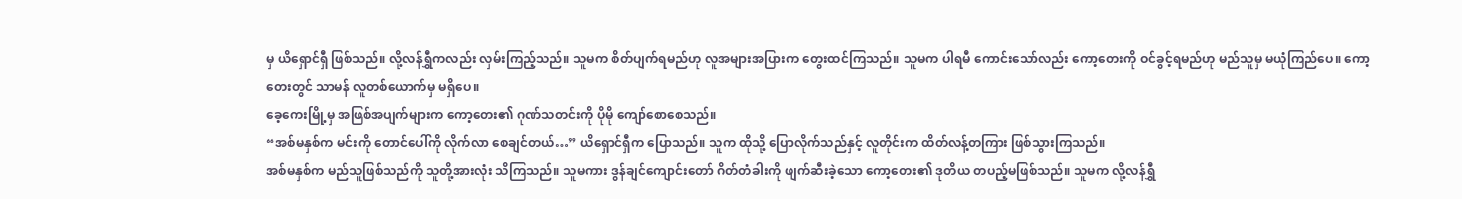မှ ယိရှောင်ရှီ ဖြစ်သည်။ လို့လန်ရွှီကလည်း လှမ်းကြည့်သည်။ သူမက စိတ်ပျက်ရမည်ဟု လူအများအပြားက တွေးထင်ကြသည်။ သူမက ပါရမီ ကောင်းသော်လည်း ကော့တေးကို ဝင်ခွင့်ရမည်ဟု မည်သူမှ မယုံကြည်ပေ။ ကော့တေးတွင် သာမန် လူတစ်ယောက်မှ မရှိပေ။
ခေ့ကေးမြို့မှ အဖြစ်အပျက်များက ကော့တေး၏ ဂုဏ်သတင်းကို ပိုမို ကျော်စောစေသည်။
“အစ်မနှစ်က မင်းကို တောင်ပေါ်ကို လိုက်လာ စေချင်တယ်…” ယိရှောင်ရှီက ပြောသည်။ သူက ထိုသို့ ပြောလိုက်သည်နှင့် လူတိုင်းက ထိတ်လန့်တကြား ဖြစ်သွားကြသည်။
အစ်မနှစ်က မည်သူဖြစ်သည်ကို သူတို့အားလုံး သိကြသည်။ သူမကား ဒွန်ချင်ကျောင်းတော် ဂိတ်တံခါးကို ဖျက်ဆီးခဲ့သော ကော့တေး၏ ဒုတိယ တပည့်မဖြစ်သည်။ သူမက လို့လန်ရွှီ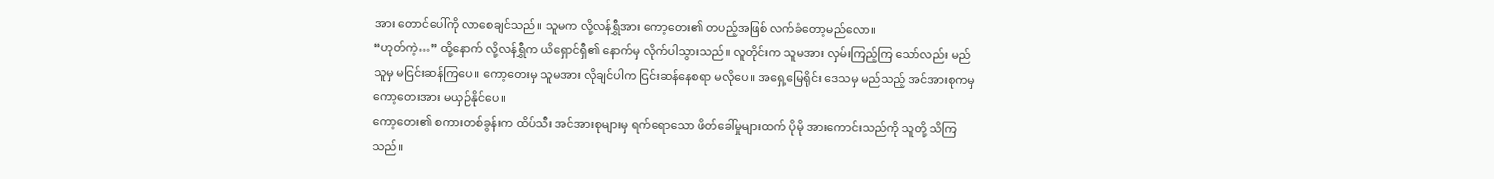အား တောင်ပေါ်ကို လာစေချင်သည်။ သူမက လို့လန်ရွှီအား ကော့တေး၏ တပည့်အဖြစ် လက်ခံတော့မည်လော။
“ဟုတ်ကဲ့…” ထို့နောက် လို့လန်ရွှီက ယိရှောင်ရှီ၏ နောက်မှ လိုက်ပါသွားသည်။ လူတိုင်းက သူမအား လှမ်းကြည့်ကြ သော်လည်း မည်သူမှ မငြင်းဆန်ကြပေ။ ကော့တေးမှ သူမအား လိုချင်ပါက ငြင်းဆန်နေစရာ မလိုပေ။ အရှေ့မြေရိုင်း ဒေသမှ မည်သည့် အင်အားစုကမှ ကော့တေးအား မယှဉ်နိုင်ပေ။
ကော့တေး၏ စကားတစ်ခွန်းက ထိပ်သီး အင်အားစုများမှ ရက်ရောသော ဖိတ်ခေါ်မှုများထက် ပိုမို အားကောင်းသည်ကို သူတို့ သိကြသည်။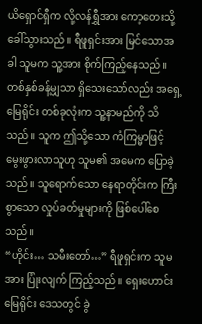ယိရှောင်ရှီက လို့လန်ရွှီအား ကော့တေးသို့ ခေါ်သွားသည်။ ရီဖူရှင်းအား မြင်သောအခါ သူမက သူ့အား စိုက်ကြည့်နေသည်။ တစ်နှစ်ခန့်မျှသာ ရှိသေးသော်လည်း အရှေ့မြေရိုင်း တစ်ခုလုံးက သူ့နာမည်ကို သိသည်။ သူက ဤသို့သော ကံကြမ္မာဖြင့် မွေးဖွားလာသူဟု သူမ၏ အမေက ပြောခဲ့သည်။ သူရောက်သော နေရာတိုင်းက ကြီးစွာသော လှုပ်ခတ်မှုများကို ဖြစ်ပေါ်စေသည်။
“ဟိုင်း… သမီးတော်…” ရီဖူရှင်းက သူမအား ပြုံးလျက် ကြည့်သည်။ ရှေးဟောင်း မြေရိုင်း ဒေသတွင် ခွဲ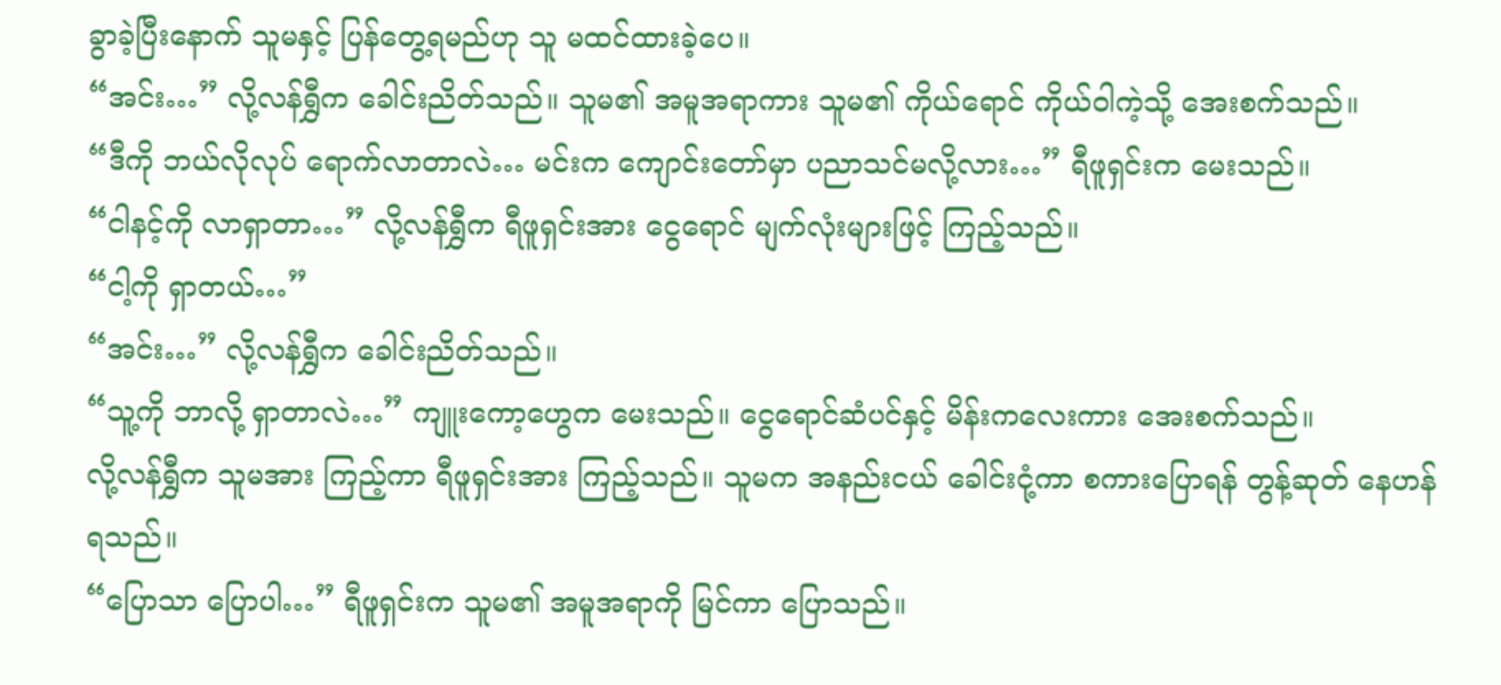ခွာခဲ့ပြီးနောက် သူမနှင့် ပြန်တွေ့ရမည်ဟု သူ မထင်ထားခဲ့ပေ။
“အင်း…” လို့လန်ရွှီက ခေါင်းညိတ်သည်။ သူမ၏ အမူအရာကား သူမ၏ ကိုယ်ရောင် ကိုယ်ဝါကဲ့သို့ အေးစက်သည်။
“ဒီကို ဘယ်လိုလုပ် ရောက်လာတာလဲ… မင်းက ကျောင်းတော်မှာ ပညာသင်မလို့လား…” ရီဖူရှင်းက မေးသည်။
“ငါနင့်ကို လာရှာတာ…” လို့လန်ရွှီက ရီဖူရှင်းအား ငွေရောင် မျက်လုံးများဖြင့် ကြည့်သည်။
“ငါ့ကို ရှာတယ်…”
“အင်း…” လို့လန်ရွှီက ခေါင်းညိတ်သည်။
“သူ့ကို ဘာလို့ ရှာတာလဲ…” ကျူးကော့ဟွေက မေးသည်။ ငွေရောင်ဆံပင်နှင့် မိန်းကလေးကား အေးစက်သည်။
လို့လန်ရွှီက သူမအား ကြည့်ကာ ရီဖူရှင်းအား ကြည့်သည်။ သူမက အနည်းငယ် ခေါင်းငုံ့ကာ စကားပြောရန် တွန့်ဆုတ် နေဟန် ရသည်။
“ပြောသာ ပြောပါ…” ရီဖူရှင်းက သူမ၏ အမူအရာကို မြင်ကာ ပြောသည်။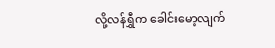လို့လန်ရွှီက ခေါင်းမော့လျက်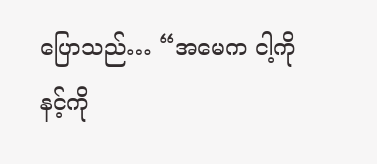ပြောသည်… “အမေက ငါ့ကို နင့်ကို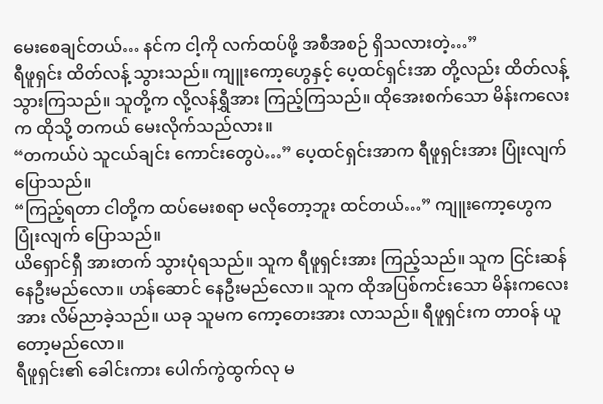မေးစေချင်တယ်… နင်က ငါ့ကို လက်ထပ်ဖို့ အစီအစဉ် ရှိသလားတဲ့…”
ရီဖူရှင်း ထိတ်လန့် သွားသည်။ ကျူးကော့ဟွေနှင့် ပေ့ထင်ရှင်းအာ တို့လည်း ထိတ်လန့် သွားကြသည်။ သူတို့က လို့လန်ရွှီအား ကြည့်ကြသည်။ ထိုအေးစက်သော မိန်းကလေးက ထိုသို့ တကယ် မေးလိုက်သည်လား။
“တကယ်ပဲ သူငယ်ချင်း ကောင်းတွေပဲ…” ပေ့ထင်ရှင်းအာက ရီဖူရှင်းအား ပြုံးလျက် ပြောသည်။
“ကြည့်ရတာ ငါတို့က ထပ်မေးစရာ မလိုတော့ဘူး ထင်တယ်…” ကျူးကော့ဟွေက ပြုံးလျက် ပြောသည်။
ယိရှောင်ရှီ အားတက် သွားပုံရသည်။ သူက ရီဖူရှင်းအား ကြည့်သည်။ သူက ငြင်းဆန် နေဦးမည်လော။ ဟန်ဆောင် နေဦးမည်လော။ သူက ထိုအပြစ်ကင်းသော မိန်းကလေးအား လိမ်ညာခဲ့သည်။ ယခု သူမက ကော့တေးအား လာသည်။ ရီဖူရှင်းက တာဝန် ယူတော့မည်လော။
ရီဖူရှင်း၏ ခေါင်းကား ပေါက်ကွဲထွက်လု မ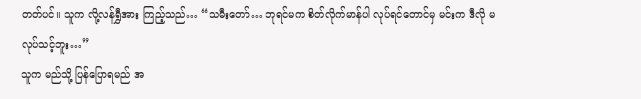တတ်ပင်။ သူက လို့လန်ရွှီအား ကြည့်သည်… “သမီးတော်… ဘုရင်မက စိတ်လိုက်မာန်ပါ လုပ်ရင်တောင်မှ မင်းက ဒီလို မလုပ်သင့်ဘူး…”
သူက မည်သို့ ပြန်ပြောရမည် အ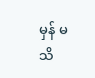မှန် မသိ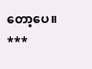တော့ပေ။
***